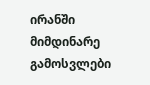ირანში მიმდინარე გამოსვლები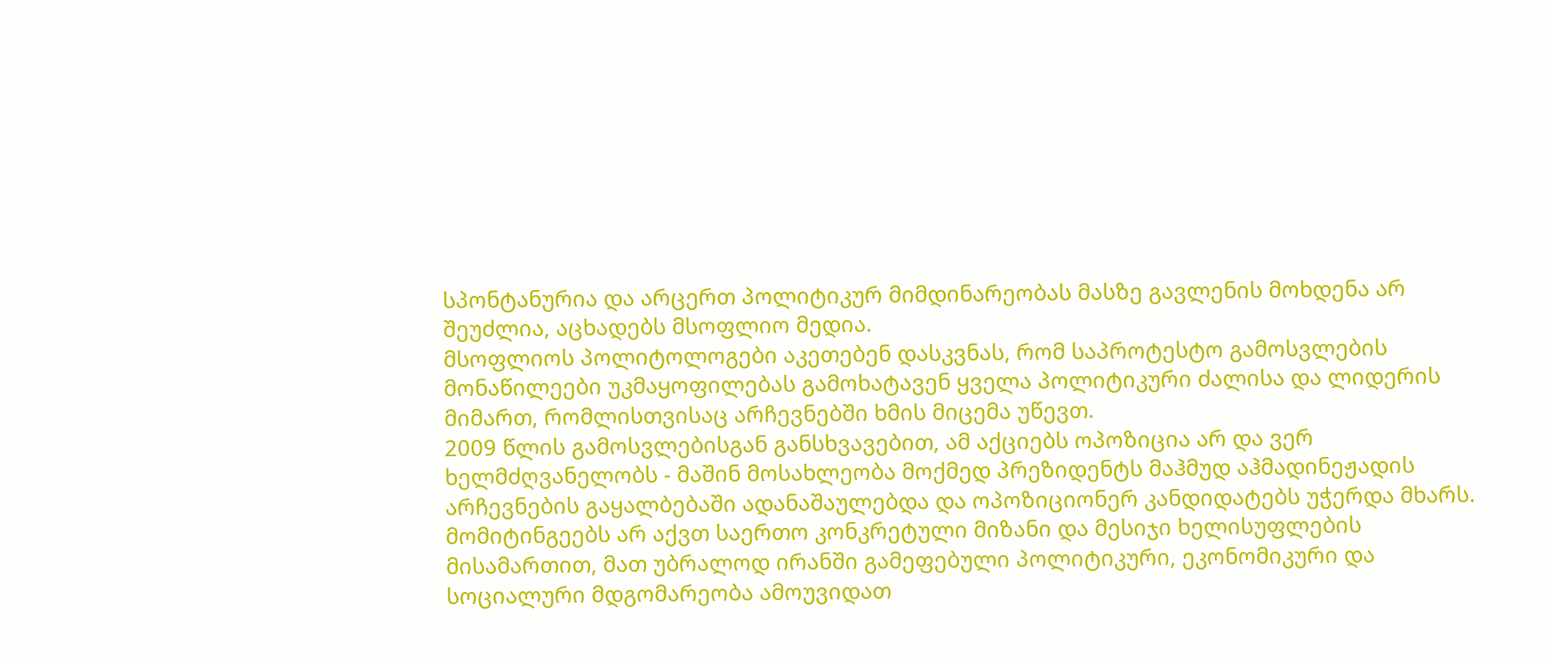სპონტანურია და არცერთ პოლიტიკურ მიმდინარეობას მასზე გავლენის მოხდენა არ შეუძლია, აცხადებს მსოფლიო მედია.
მსოფლიოს პოლიტოლოგები აკეთებენ დასკვნას, რომ საპროტესტო გამოსვლების მონაწილეები უკმაყოფილებას გამოხატავენ ყველა პოლიტიკური ძალისა და ლიდერის მიმართ, რომლისთვისაც არჩევნებში ხმის მიცემა უწევთ.
2009 წლის გამოსვლებისგან განსხვავებით, ამ აქციებს ოპოზიცია არ და ვერ ხელმძღვანელობს - მაშინ მოსახლეობა მოქმედ პრეზიდენტს მაჰმუდ აჰმადინეჟადის არჩევნების გაყალბებაში ადანაშაულებდა და ოპოზიციონერ კანდიდატებს უჭერდა მხარს.
მომიტინგეებს არ აქვთ საერთო კონკრეტული მიზანი და მესიჯი ხელისუფლების მისამართით, მათ უბრალოდ ირანში გამეფებული პოლიტიკური, ეკონომიკური და სოციალური მდგომარეობა ამოუვიდათ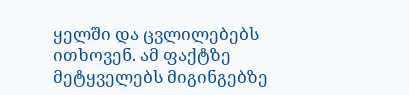ყელში და ცვლილებებს ითხოვენ. ამ ფაქტზე მეტყველებს მიგინგებზე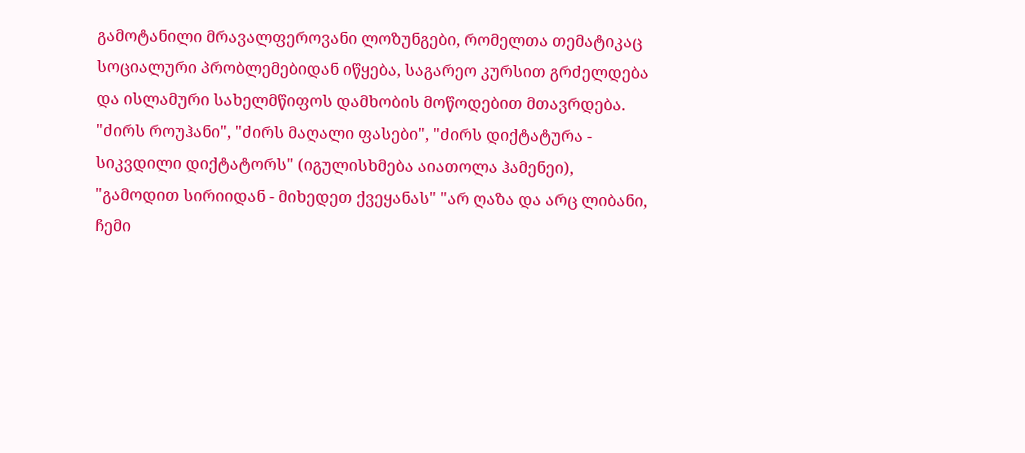გამოტანილი მრავალფეროვანი ლოზუნგები, რომელთა თემატიკაც სოციალური პრობლემებიდან იწყება, საგარეო კურსით გრძელდება და ისლამური სახელმწიფოს დამხობის მოწოდებით მთავრდება.
"ძირს როუჰანი", "ძირს მაღალი ფასები", "ძირს დიქტატურა - სიკვდილი დიქტატორს" (იგულისხმება აიათოლა ჰამენეი), "გამოდით სირიიდან - მიხედეთ ქვეყანას" "არ ღაზა და არც ლიბანი, ჩემი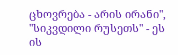ცხოვრება - არის ირანი", "სიკვდილი რუსეთს" - ეს ის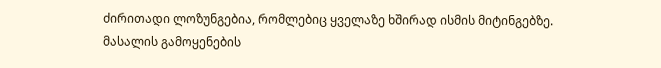ძირითადი ლოზუნგებია, რომლებიც ყველაზე ხშირად ისმის მიტინგებზე.
მასალის გამოყენების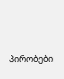პირობები